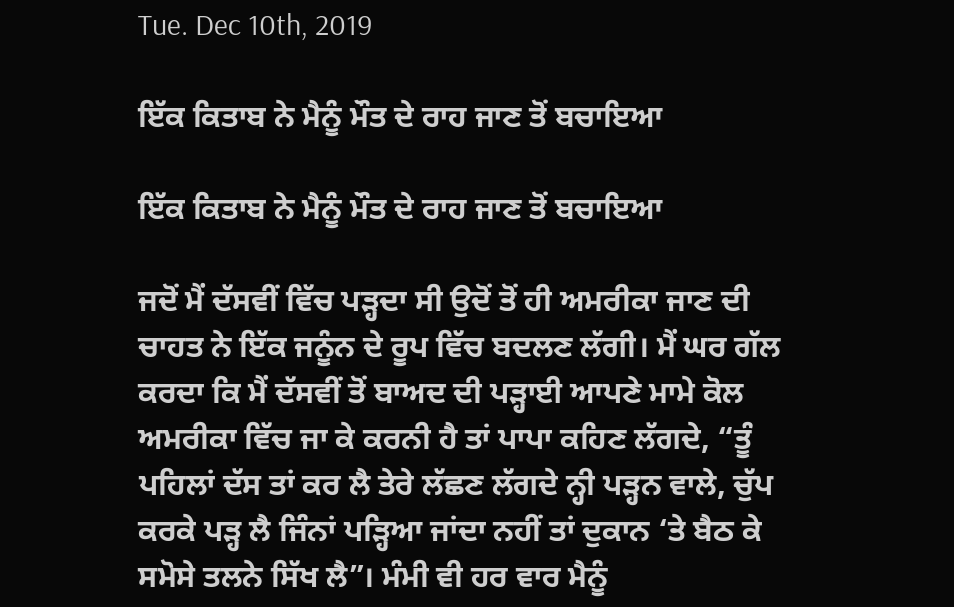Tue. Dec 10th, 2019

ਇੱਕ ਕਿਤਾਬ ਨੇ ਮੈਨੂੰ ਮੌਤ ਦੇ ਰਾਹ ਜਾਣ ਤੋਂ ਬਚਾਇਆ

ਇੱਕ ਕਿਤਾਬ ਨੇ ਮੈਨੂੰ ਮੌਤ ਦੇ ਰਾਹ ਜਾਣ ਤੋਂ ਬਚਾਇਆ

ਜਦੋਂ ਮੈਂ ਦੱਸਵੀਂ ਵਿੱਚ ਪੜ੍ਹਦਾ ਸੀ ਉਦੋਂ ਤੋਂ ਹੀ ਅਮਰੀਕਾ ਜਾਣ ਦੀ ਚਾਹਤ ਨੇ ਇੱਕ ਜਨੂੰਨ ਦੇ ਰੂਪ ਵਿੱਚ ਬਦਲਣ ਲੱਗੀ। ਮੈਂ ਘਰ ਗੱਲ ਕਰਦਾ ਕਿ ਮੈਂ ਦੱਸਵੀਂ ਤੋਂ ਬਾਅਦ ਦੀ ਪੜ੍ਹਾਈ ਆਪਣੇ ਮਾਮੇ ਕੋਲ ਅਮਰੀਕਾ ਵਿੱਚ ਜਾ ਕੇ ਕਰਨੀ ਹੈ ਤਾਂ ਪਾਪਾ ਕਹਿਣ ਲੱਗਦੇ, “ਤੂੰ ਪਹਿਲਾਂ ਦੱਸ ਤਾਂ ਕਰ ਲੈ ਤੇਰੇ ਲੱਛਣ ਲੱਗਦੇ ਨ੍ਹੀ ਪੜ੍ਹਨ ਵਾਲੇ, ਚੁੱਪ ਕਰਕੇ ਪੜ੍ਹ ਲੈ ਜਿੰਨਾਂ ਪੜ੍ਹਿਆ ਜਾਂਦਾ ਨਹੀਂ ਤਾਂ ਦੁਕਾਨ ‘ਤੇ ਬੈਠ ਕੇ ਸਮੋਸੇ ਤਲਨੇ ਸਿੱਖ ਲੈ”। ਮੰਮੀ ਵੀ ਹਰ ਵਾਰ ਮੈਨੂੰ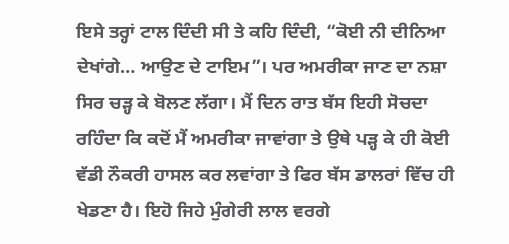ਇਸੇ ਤਰ੍ਹਾਂ ਟਾਲ ਦਿੰਦੀ ਸੀ ਤੇ ਕਹਿ ਦਿੰਦੀ, “ਕੋਈ ਨੀ ਦੀਨਿਆ ਦੇਖਾਂਗੇ… ਆਉਣ ਦੇ ਟਾਇਮ”। ਪਰ ਅਮਰੀਕਾ ਜਾਣ ਦਾ ਨਸ਼ਾ ਸਿਰ ਚੜ੍ਹ ਕੇ ਬੋਲਣ ਲੱਗਾ। ਮੈਂ ਦਿਨ ਰਾਤ ਬੱਸ ਇਹੀ ਸੋਚਦਾ ਰਹਿੰਦਾ ਕਿ ਕਦੋਂ ਮੈਂ ਅਮਰੀਕਾ ਜਾਵਾਂਗਾ ਤੇ ਉਥੇ ਪੜ੍ਹ ਕੇ ਹੀ ਕੋਈ ਵੱਡੀ ਨੌਕਰੀ ਹਾਸਲ ਕਰ ਲਵਾਂਗਾ ਤੇ ਫਿਰ ਬੱਸ ਡਾਲਰਾਂ ਵਿੱਚ ਹੀ ਖੇਡਣਾ ਹੈ। ਇਹੋ ਜਿਹੇ ਮੁੰਗੇਰੀ ਲਾਲ ਵਰਗੇ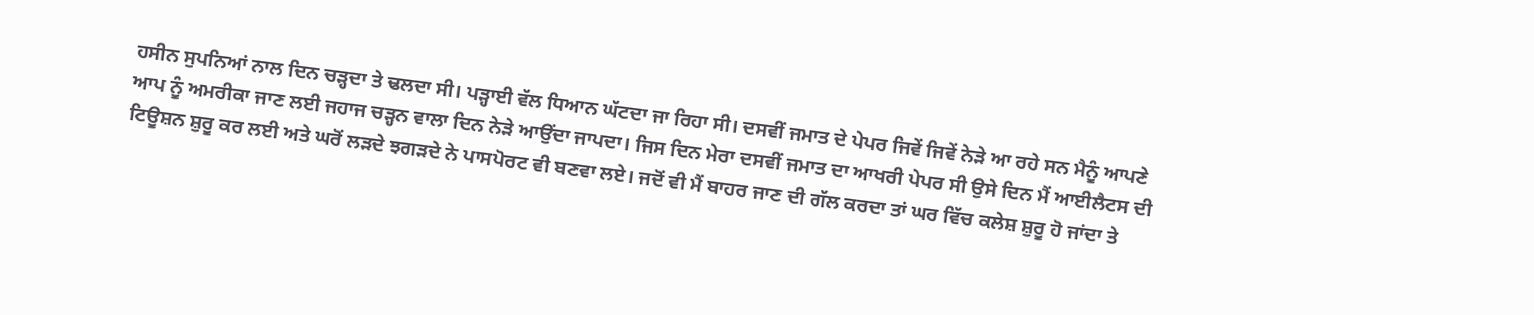ਹਸੀਨ ਸੁਪਨਿਆਂ ਨਾਲ ਦਿਨ ਚੜ੍ਹਦਾ ਤੇ ਢਲਦਾ ਸੀ। ਪੜ੍ਹਾਈ ਵੱਲ ਧਿਆਨ ਘੱਟਦਾ ਜਾ ਰਿਹਾ ਸੀ। ਦਸਵੀਂ ਜਮਾਤ ਦੇ ਪੇਪਰ ਜਿਵੇਂ ਜਿਵੇਂ ਨੇੜੇ ਆ ਰਹੇ ਸਨ ਮੈਨੂੰ ਆਪਣੇ ਆਪ ਨੂੰ ਅਮਰੀਕਾ ਜਾਣ ਲਈ ਜਹਾਜ ਚੜ੍ਹਨ ਵਾਲਾ ਦਿਨ ਨੇੜੇ ਆਉਂਦਾ ਜਾਪਦਾ। ਜਿਸ ਦਿਨ ਮੇਰਾ ਦਸਵੀਂ ਜਮਾਤ ਦਾ ਆਖਰੀ ਪੇਪਰ ਸੀ ਉਸੇ ਦਿਨ ਮੈਂ ਆਈਲੈਟਸ ਦੀ ਟਿਊਸ਼ਨ ਸ਼ੁਰੂ ਕਰ ਲਈ ਅਤੇ ਘਰੋਂ ਲੜਦੇ ਝਗੜਦੇ ਨੇ ਪਾਸਪੋਰਟ ਵੀ ਬਣਵਾ ਲਏ। ਜਦੋਂ ਵੀ ਮੈਂ ਬਾਹਰ ਜਾਣ ਦੀ ਗੱਲ ਕਰਦਾ ਤਾਂ ਘਰ ਵਿੱਚ ਕਲੇਸ਼ ਸ਼ੁਰੂ ਹੋ ਜਾਂਦਾ ਤੇ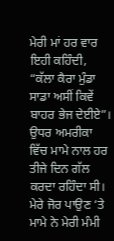ਮੇਰੀ ਮਾਂ ਹਰ ਵਾਰ ਇਹੀ ਕਹਿੰਦੀ, “ਕੱਲਾ ਕੈਰਾ ਮੁੰਡਾ ਸਾਡਾ ਅਸੀਂ ਕਿਵੇਂ ਬਾਹਰ ਭੇਜ ਦੇਈਏ”।
ਉਧਰ ਅਮਰੀਕਾ ਵਿੱਚ ਮਾਮੇ ਨਾਲ ਹਰ ਤੀਜੇ ਦਿਨ ਗੱਲ ਕਰਦਾ ਰਹਿੰਦਾ ਸੀ। ਮੇਰੇ ਜੋਰ ਪਾਉਣ ‘ਤੇ ਮਾਮੇ ਨੇ ਮੇਰੀ ਮੰਮੀ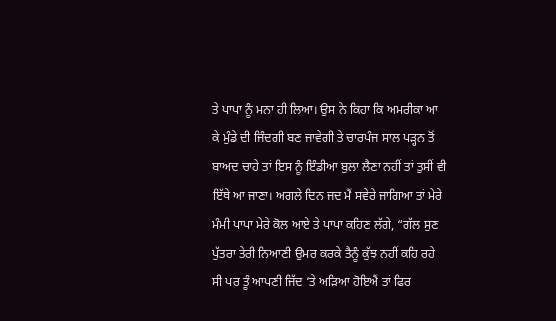ਤੇ ਪਾਪਾ ਨੂੰ ਮਨਾ ਹੀ ਲਿਆ। ਉਸ ਨੇ ਕਿਹਾ ਕਿ ਅਮਰੀਕਾ ਆ ਕੇ ਮੁੰਡੇ ਦੀ ਜਿੰਦਗੀ ਬਣ ਜਾਵੇਗੀ ਤੇ ਚਾਰਪੰਜ ਸਾਲ ਪੜ੍ਹਨ ਤੋਂ ਬਾਅਦ ਚਾਹੇ ਤਾਂ ਇਸ ਨੂੰ ਇੰਡੀਆ ਬੁਲਾ ਲੈਣਾ ਨਹੀਂ ਤਾਂ ਤੁਸੀਂ ਵੀ ਇੱਥੇ ਆ ਜਾਣਾ। ਅਗਲੇ ਦਿਨ ਜਦ ਮੈਂ ਸਵੇਰੇ ਜਾਗਿਆ ਤਾਂ ਮੇਰੇ ਮੰਮੀ ਪਾਪਾ ਮੇਰੇ ਕੋਲ ਆਏ ਤੇ ਪਾਪਾ ਕਹਿਣ ਲੱਗੇ, “ਗੱਲ ਸੁਣ ਪੁੱਤਰਾ ਤੇਰੀ ਨਿਆਣੀ ਉਮਰ ਕਰਕੇ ਤੈਨੂੰ ਕੁੱਝ ਨਹੀਂ ਕਹਿ ਰਹੇ ਸੀ ਪਰ ਤੂੰ ਆਪਣੀ ਜਿੱਦ ‘ਤੇ ਅੜਿਆ ਹੋਇਐਂ ਤਾਂ ਫਿਰ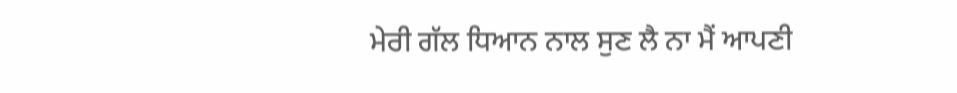ਮੇਰੀ ਗੱਲ ਧਿਆਨ ਨਾਲ ਸੁਣ ਲੈ ਨਾ ਮੈਂ ਆਪਣੀ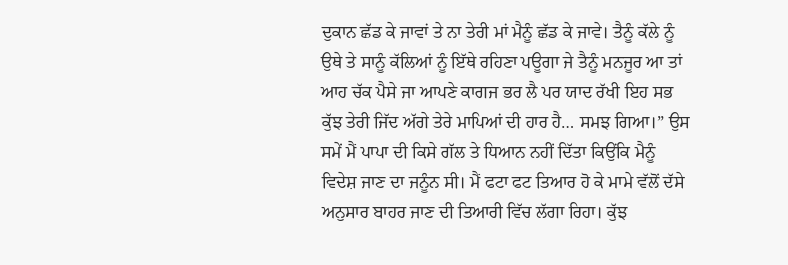ਦੁਕਾਨ ਛੱਡ ਕੇ ਜਾਵਾਂ ਤੇ ਨਾ ਤੇਰੀ ਮਾਂ ਮੈਨੂੰ ਛੱਡ ਕੇ ਜਾਵੇ। ਤੈਨੂੰ ਕੱਲੇ ਨੂੰ ਉਥੇ ਤੇ ਸਾਨੂੰ ਕੱਲਿਆਂ ਨੂੰ ਇੱਥੇ ਰਹਿਣਾ ਪਊਗਾ ਜੇ ਤੈਨੂੰ ਮਨਜੂਰ ਆ ਤਾਂ ਆਹ ਚੱਕ ਪੈਸੇ ਜਾ ਆਪਣੇ ਕਾਗਜ ਭਰ ਲੈ ਪਰ ਯਾਦ ਰੱਖੀ ਇਹ ਸਭ ਕੁੱਝ ਤੇਰੀ ਜਿੱਦ ਅੱਗੇ ਤੇਰੇ ਮਾਪਿਆਂ ਦੀ ਹਾਰ ਹੈ… ਸਮਝ ਗਿਆ।” ਉਸ ਸਮੇਂ ਮੈਂ ਪਾਪਾ ਦੀ ਕਿਸੇ ਗੱਲ ਤੇ ਧਿਆਨ ਨਹੀਂ ਦਿੱਤਾ ਕਿਉਂਕਿ ਮੈਨੂੰ ਵਿਦੇਸ਼ ਜਾਣ ਦਾ ਜਨੂੰਨ ਸੀ। ਮੈਂ ਫਟਾ ਫਟ ਤਿਆਰ ਹੋ ਕੇ ਮਾਮੇ ਵੱਲੋਂ ਦੱਸੇ ਅਨੁਸਾਰ ਬਾਹਰ ਜਾਣ ਦੀ ਤਿਆਰੀ ਵਿੱਚ ਲੱਗਾ ਰਿਹਾ। ਕੁੱਝ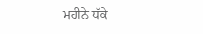ਮਹੀਨੇ ਧੱਕੇ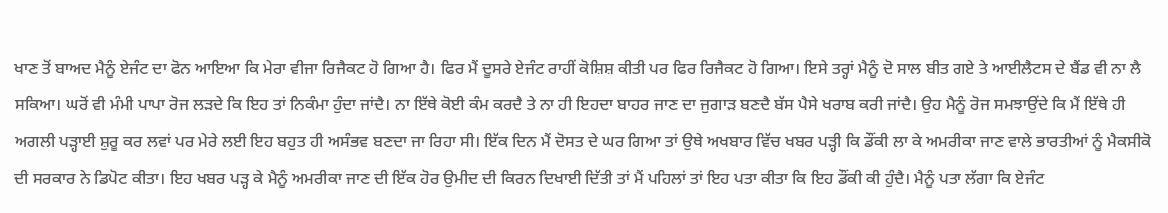ਖਾਣ ਤੋਂ ਬਾਅਦ ਮੈਨੂੰ ਏਜੰਟ ਦਾ ਫੋਨ ਆਇਆ ਕਿ ਮੇਰਾ ਵੀਜਾ ਰਿਜੈਕਟ ਹੋ ਗਿਆ ਹੈ। ਫਿਰ ਮੈਂ ਦੂਸਰੇ ਏਜੰਟ ਰਾਹੀਂ ਕੋਸ਼ਿਸ਼ ਕੀਤੀ ਪਰ ਫਿਰ ਰਿਜੈਕਟ ਹੋ ਗਿਆ। ਇਸੇ ਤਰ੍ਹਾਂ ਮੈਨੂੰ ਦੋ ਸਾਲ ਬੀਤ ਗਏ ਤੇ ਆਈਲੈਟਸ ਦੇ ਬੈਂਡ ਵੀ ਨਾ ਲੈ ਸਕਿਆ। ਘਰੋਂ ਵੀ ਮੰਮੀ ਪਾਪਾ ਰੋਜ ਲੜਦੇ ਕਿ ਇਹ ਤਾਂ ਨਿਕੰਮਾ ਹੁੰਦਾ ਜਾਂਦੈ। ਨਾ ਇੱਥੇ ਕੋਈ ਕੰਮ ਕਰਦੈ ਤੇ ਨਾ ਹੀ ਇਹਦਾ ਬਾਹਰ ਜਾਣ ਦਾ ਜੁਗਾੜ ਬਣਦੈ ਬੱਸ ਪੈਸੇ ਖਰਾਬ ਕਰੀ ਜਾਂਦੈ। ਉਹ ਮੈਨੂੰ ਰੋਜ ਸਮਝਾਉਂਦੇ ਕਿ ਮੈਂ ਇੱਥੇ ਹੀ ਅਗਲੀ ਪੜ੍ਹਾਈ ਸ਼ੁਰੂ ਕਰ ਲਵਾਂ ਪਰ ਮੇਰੇ ਲਈ ਇਹ ਬਹੁਤ ਹੀ ਅਸੰਭਵ ਬਣਦਾ ਜਾ ਰਿਹਾ ਸੀ। ਇੱਕ ਦਿਨ ਮੈਂ ਦੋਸਤ ਦੇ ਘਰ ਗਿਆ ਤਾਂ ਉਥੇ ਅਖਬਾਰ ਵਿੱਚ ਖਬਰ ਪੜ੍ਹੀ ਕਿ ਡੌਂਕੀ ਲਾ ਕੇ ਅਮਰੀਕਾ ਜਾਣ ਵਾਲੇ ਭਾਰਤੀਆਂ ਨੂੰ ਮੈਕਸੀਕੋ ਦੀ ਸਰਕਾਰ ਨੇ ਡਿਪੋਟ ਕੀਤਾ। ਇਹ ਖਬਰ ਪੜ੍ਹ ਕੇ ਮੈਨੂੰ ਅਮਰੀਕਾ ਜਾਣ ਦੀ ਇੱਕ ਹੋਰ ਉਮੀਦ ਦੀ ਕਿਰਨ ਦਿਖਾਈ ਦਿੱਤੀ ਤਾਂ ਮੈਂ ਪਹਿਲਾਂ ਤਾਂ ਇਹ ਪਤਾ ਕੀਤਾ ਕਿ ਇਹ ਡੌਂਕੀ ਕੀ ਹੁੰਦੈ। ਮੈਨੂੰ ਪਤਾ ਲੱਗਾ ਕਿ ਏਜੰਟ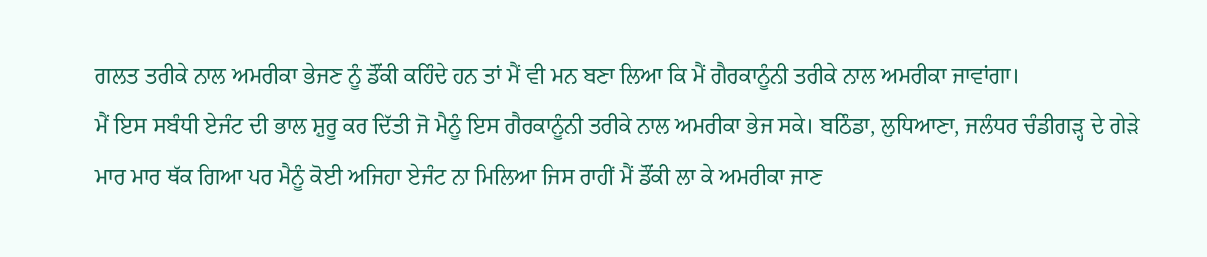ਗਲਤ ਤਰੀਕੇ ਨਾਲ ਅਮਰੀਕਾ ਭੇਜਣ ਨੂੰ ਡੌਂਕੀ ਕਹਿੰਦੇ ਹਨ ਤਾਂ ਮੈਂ ਵੀ ਮਨ ਬਣਾ ਲਿਆ ਕਿ ਮੈਂ ਗੈਰਕਾਨੂੰਨੀ ਤਰੀਕੇ ਨਾਲ ਅਮਰੀਕਾ ਜਾਵਾਂਗਾ।
ਮੈਂ ਇਸ ਸਬੰਧੀ ਏਜੰਟ ਦੀ ਭਾਲ ਸ਼ੁਰੂ ਕਰ ਦਿੱਤੀ ਜੋ ਮੈਨੂੰ ਇਸ ਗੈਰਕਾਨੂੰਨੀ ਤਰੀਕੇ ਨਾਲ ਅਮਰੀਕਾ ਭੇਜ ਸਕੇ। ਬਠਿੰਡਾ, ਲੁਧਿਆਣਾ, ਜਲੰਧਰ ਚੰਡੀਗੜ੍ਹ ਦੇ ਗੇੜੇ ਮਾਰ ਮਾਰ ਥੱਕ ਗਿਆ ਪਰ ਮੈਨੂੰ ਕੋਈ ਅਜਿਹਾ ਏਜੰਟ ਨਾ ਮਿਲਿਆ ਜਿਸ ਰਾਹੀਂ ਮੈਂ ਡੌਂਕੀ ਲਾ ਕੇ ਅਮਰੀਕਾ ਜਾਣ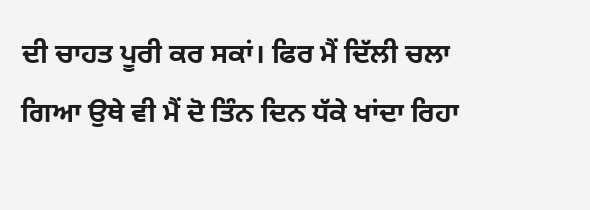ਦੀ ਚਾਹਤ ਪੂਰੀ ਕਰ ਸਕਾਂ। ਫਿਰ ਮੈਂ ਦਿੱਲੀ ਚਲਾ ਗਿਆ ਉਥੇ ਵੀ ਮੈਂ ਦੋ ਤਿੰਨ ਦਿਨ ਧੱਕੇ ਖਾਂਦਾ ਰਿਹਾ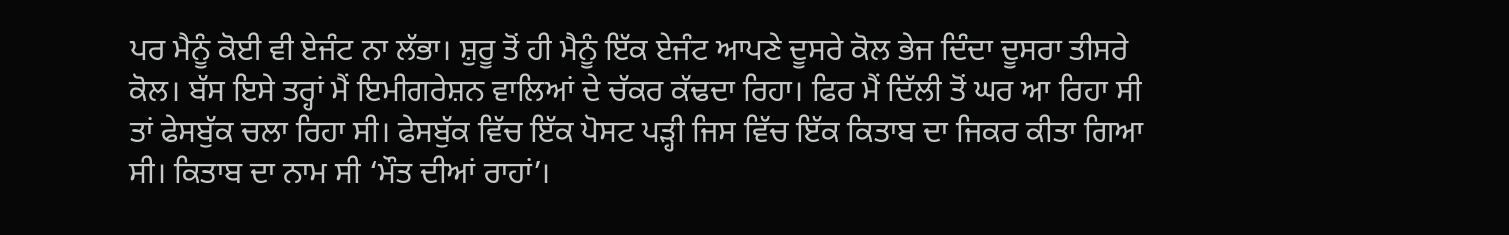ਪਰ ਮੈਨੂੰ ਕੋਈ ਵੀ ਏਜੰਟ ਨਾ ਲੱਭਾ। ਸ਼ੁਰੂ ਤੋਂ ਹੀ ਮੈਨੂੰ ਇੱਕ ਏਜੰਟ ਆਪਣੇ ਦੂਸਰੇ ਕੋਲ ਭੇਜ ਦਿੰਦਾ ਦੂਸਰਾ ਤੀਸਰੇ ਕੋਲ। ਬੱਸ ਇਸੇ ਤਰ੍ਹਾਂ ਮੈਂ ਇਮੀਗਰੇਸ਼ਨ ਵਾਲਿਆਂ ਦੇ ਚੱਕਰ ਕੱਢਦਾ ਰਿਹਾ। ਫਿਰ ਮੈਂ ਦਿੱਲੀ ਤੋਂ ਘਰ ਆ ਰਿਹਾ ਸੀ ਤਾਂ ਫੇਸਬੁੱਕ ਚਲਾ ਰਿਹਾ ਸੀ। ਫੇਸਬੁੱਕ ਵਿੱਚ ਇੱਕ ਪੋਸਟ ਪੜ੍ਹੀ ਜਿਸ ਵਿੱਚ ਇੱਕ ਕਿਤਾਬ ਦਾ ਜਿਕਰ ਕੀਤਾ ਗਿਆ ਸੀ। ਕਿਤਾਬ ਦਾ ਨਾਮ ਸੀ ‘ਮੌਤ ਦੀਆਂ ਰਾਹਾਂ’।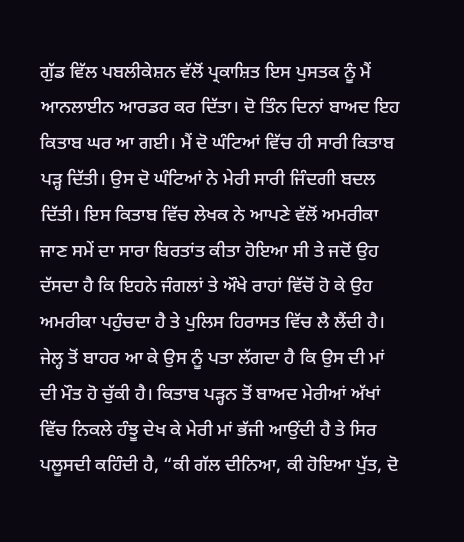ਗੁੱਡ ਵਿੱਲ ਪਬਲੀਕੇਸ਼ਨ ਵੱਲੋਂ ਪ੍ਰਕਾਸ਼ਿਤ ਇਸ ਪੁਸਤਕ ਨੂੰ ਮੈਂ ਆਨਲਾਈਨ ਆਰਡਰ ਕਰ ਦਿੱਤਾ। ਦੋ ਤਿੰਨ ਦਿਨਾਂ ਬਾਅਦ ਇਹ ਕਿਤਾਬ ਘਰ ਆ ਗਈ। ਮੈਂ ਦੋ ਘੰਟਿਆਂ ਵਿੱਚ ਹੀ ਸਾਰੀ ਕਿਤਾਬ ਪੜ੍ਹ ਦਿੱਤੀ। ਉਸ ਦੋ ਘੰਟਿਆਂ ਨੇ ਮੇਰੀ ਸਾਰੀ ਜਿੰਦਗੀ ਬਦਲ ਦਿੱਤੀ। ਇਸ ਕਿਤਾਬ ਵਿੱਚ ਲੇਖਕ ਨੇ ਆਪਣੇ ਵੱਲੋਂ ਅਮਰੀਕਾ ਜਾਣ ਸਮੇਂ ਦਾ ਸਾਰਾ ਬਿਰਤਾਂਤ ਕੀਤਾ ਹੋਇਆ ਸੀ ਤੇ ਜਦੋਂ ਉਹ ਦੱਸਦਾ ਹੈ ਕਿ ਇਹਨੇ ਜੰਗਲਾਂ ਤੇ ਔਖੇ ਰਾਹਾਂ ਵਿੱਚੋਂ ਹੋ ਕੇ ਉਹ ਅਮਰੀਕਾ ਪਹੁੰਚਦਾ ਹੈ ਤੇ ਪੁਲਿਸ ਹਿਰਾਸਤ ਵਿੱਚ ਲੈ ਲੈਂਦੀ ਹੈ। ਜੇਲ੍ਹ ਤੋਂ ਬਾਹਰ ਆ ਕੇ ਉਸ ਨੂੰ ਪਤਾ ਲੱਗਦਾ ਹੈ ਕਿ ਉਸ ਦੀ ਮਾਂ ਦੀ ਮੌਤ ਹੋ ਚੁੱਕੀ ਹੈ। ਕਿਤਾਬ ਪੜ੍ਹਨ ਤੋਂ ਬਾਅਦ ਮੇਰੀਆਂ ਅੱਖਾਂ ਵਿੱਚ ਨਿਕਲੇ ਹੰਝੂ ਦੇਖ ਕੇ ਮੇਰੀ ਮਾਂ ਭੱਜੀ ਆਉਂਦੀ ਹੈ ਤੇ ਸਿਰ ਪਲੂਸਦੀ ਕਹਿੰਦੀ ਹੈ, “ਕੀ ਗੱਲ ਦੀਨਿਆ, ਕੀ ਹੋਇਆ ਪੁੱਤ, ਦੋ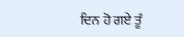ਦਿਨ ਹੋ ਗਏ ਤੂੰ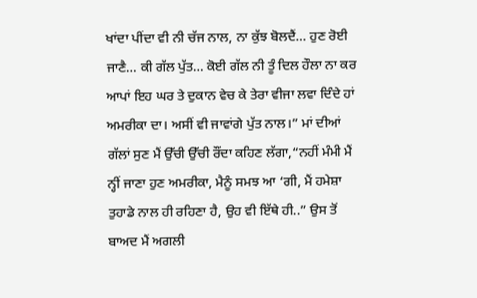ਖਾਂਦਾ ਪੀਂਦਾ ਵੀ ਨੀ ਚੱਜ ਨਾਲ, ਨਾ ਕੁੱਝ ਬੋਲਦੈਂ… ਹੁਣ ਰੋਈ ਜਾਣੈ… ਕੀ ਗੱਲ ਪੁੱਤ… ਕੋਈ ਗੱਲ ਨੀ ਤੂੰ ਦਿਲ ਹੌਲਾ ਨਾ ਕਰ ਆਪਾਂ ਇਹ ਘਰ ਤੇ ਦੁਕਾਨ ਵੇਚ ਕੇ ਤੇਰਾ ਵੀਜਾ ਲਵਾ ਦਿੰਦੇ ਹਾਂ ਅਮਰੀਕਾ ਦਾ। ਅਸੀਂ ਵੀ ਜਾਵਾਂਗੇ ਪੁੱਤ ਨਾਲ।” ਮਾਂ ਦੀਆਂ ਗੱਲਾਂ ਸੁਣ ਮੈਂ ਉੱਚੀ ਉੱਚੀ ਰੌਂਦਾ ਕਹਿਣ ਲੱਗਾ,“ਨਹੀਂ ਮੰਮੀ ਮੈਂ ਨ੍ਹੀਂ ਜਾਣਾ ਹੁਣ ਅਮਰੀਕਾ, ਮੈਨੂੰ ਸਮਝ ਆ ‘ਗੀ, ਮੈਂ ਹਮੇਸ਼ਾ ਤੁਹਾਡੇ ਨਾਲ ਹੀ ਰਹਿਣਾ ਹੈ, ਉਹ ਵੀ ਇੱਥੇ ਹੀ..” ਉਸ ਤੋਂ ਬਾਅਦ ਮੈਂ ਅਗਲੀ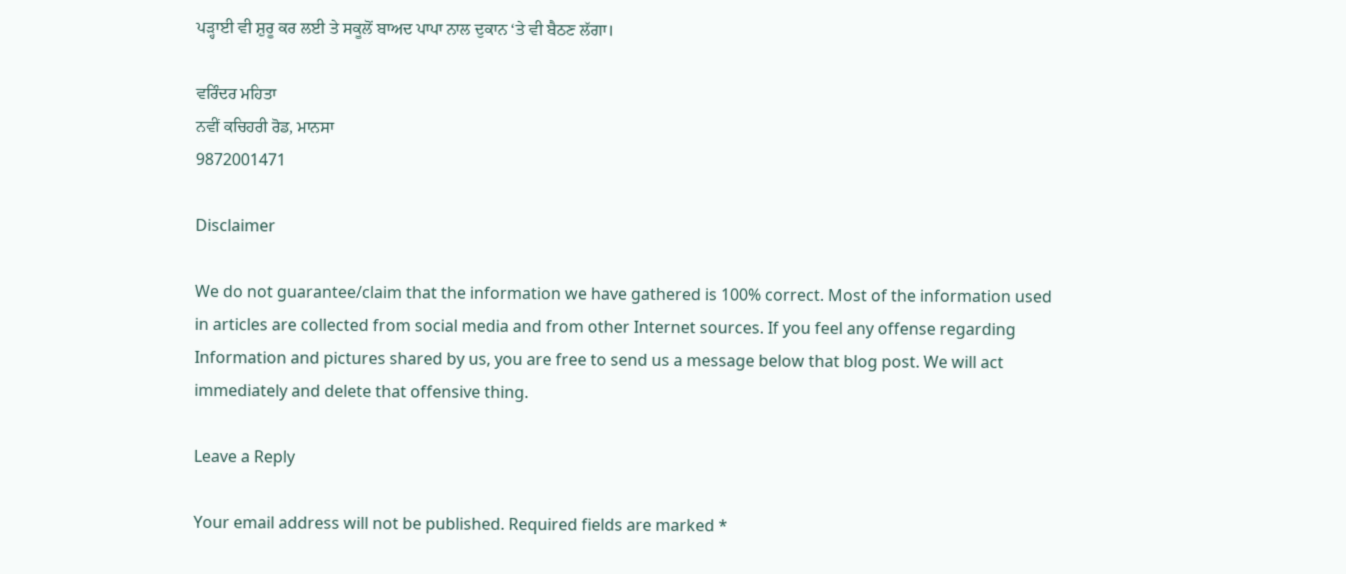ਪੜ੍ਹਾਈ ਵੀ ਸ਼ੁਰੂ ਕਰ ਲਈ ਤੇ ਸਕੂਲੋਂ ਬਾਅਦ ਪਾਪਾ ਨਾਲ ਦੁਕਾਨ ‘ਤੇ ਵੀ ਬੈਠਣ ਲੱਗਾ।

ਵਰਿੰਦਰ ਮਹਿਤਾ
ਨਵੀਂ ਕਚਿਹਰੀ ਰੋਡ, ਮਾਨਸਾ
9872001471

Disclaimer

We do not guarantee/claim that the information we have gathered is 100% correct. Most of the information used in articles are collected from social media and from other Internet sources. If you feel any offense regarding Information and pictures shared by us, you are free to send us a message below that blog post. We will act immediately and delete that offensive thing.

Leave a Reply

Your email address will not be published. Required fields are marked *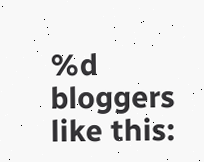%d bloggers like this: